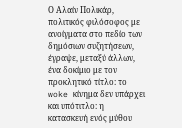Ο Αλαίν Πολικάρ, πολιτικός φιλόσοφος με ανοίγματα στο πεδίο των δημόσιων συζητήσεων, έγραψε, μεταξύ άλλων, ένα δοκίμιο με τον προκλητικό τίτλο: το woke κίνημα δεν υπάρχει και υπότιτλο: η κατασκευή ενός μύθου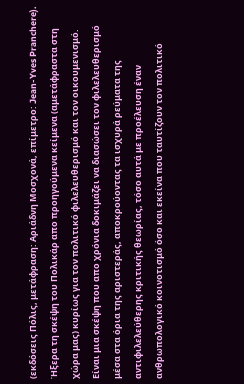(εκδόσεις Πόλις, μετάφραση: Αριάδνη Μοσχονά, επίμετρο: Jean-Yves Pranchere). Ήξερα τη σκέψη του Πολικάρ απο προηγούμενα κείμενα (αμετάφραστα στη χώρα μας) κυρίως για τον πολιτικό φιλελευθερισμό και τον οικουμενισμό. Είναι μια σκέψη που απο χρόνια δοκιμάζει να διασώσει τον φιλελευθερισμό μέσα στα όρια της αριστεράς, αποκρούοντας τα ισχυρά ρεύματα της αντιφιλελεύθερης κριτικής θεωρίας, τόσο αυτά με προέλευση έναν ανθρωπολογικό κοινοτισμό όσο και εκείνα που ταυτίζουν τον πολιτικό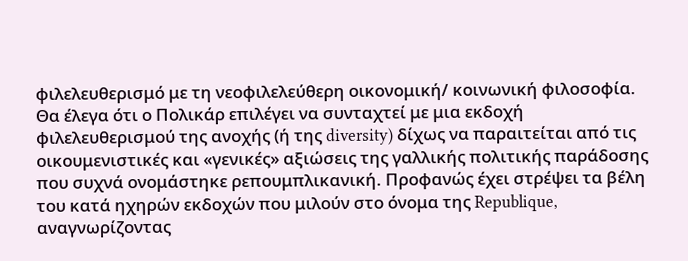φιλελευθερισμό με τη νεοφιλελεύθερη οικονομική/ κοινωνική φιλοσοφία.
Θα έλεγα ότι ο Πολικάρ επιλέγει να συνταχτεί με μια εκδοχή φιλελευθερισμού της ανοχής (ή της diversity) δίχως να παραιτείται από τις οικουμενιστικές και «γενικές» αξιώσεις της γαλλικής πολιτικής παράδοσης που συχνά ονομάστηκε ρεπουμπλικανική. Προφανώς έχει στρέψει τα βέλη του κατά ηχηρών εκδοχών που μιλούν στο όνομα της Republique, αναγνωρίζοντας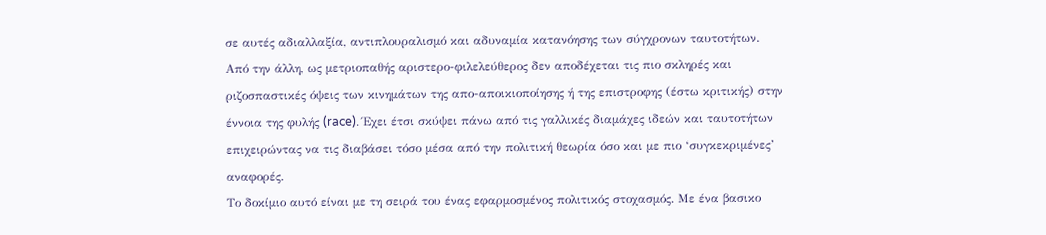σε αυτές αδιαλλαξία, αντιπλουραλισμό και αδυναμία κατανόησης των σύγχρονων ταυτοτήτων.
Από την άλλη, ως μετριοπαθής αριστερο-φιλελεύθερος δεν αποδέχεται τις πιο σκληρές και ριζοσπαστικές όψεις των κινημάτων της απο-αποικιοποίησης ή της επιστροφης (έστω κριτικής) στην έννοια της φυλής (race). Έχει έτσι σκύψει πάνω από τις γαλλικές διαμάχες ιδεών και ταυτοτήτων επιχειρώντας να τις διαβάσει τόσο μέσα από την πολιτική θεωρία όσο και με πιο ‘συγκεκριμένες’ αναφορές.
Το δοκίμιο αυτό είναι με τη σειρά του ένας εφαρμοσμένος πολιτικός στοχασμός. Με ένα βασικο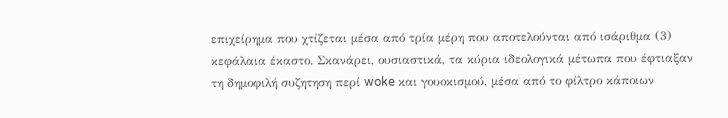επιχείρημα που χτίζεται μέσα από τρία μέρη που αποτελούνται από ισάριθμα (3) κεφάλαια έκαστο. Σκανάρει, ουσιαστικά, τα κύρια ιδεολογικά μέτωπα που έφτιαξαν τη δημοφιλή συζητηση περί woke και γουοκισμού, μέσα από το φίλτρο κάποιων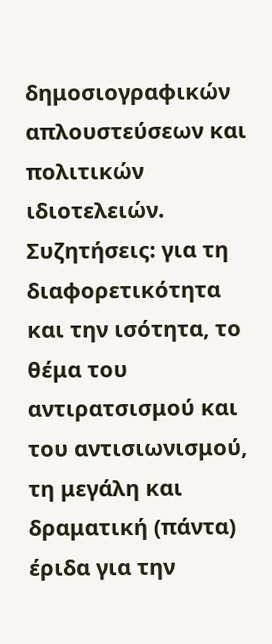δημοσιογραφικών απλουστεύσεων και πολιτικών ιδιοτελειών.
Συζητήσεις: για τη διαφορετικότητα και την ισότητα, το θέμα του αντιρατσισμού και του αντισιωνισμού, τη μεγάλη και δραματική (πάντα) έριδα για την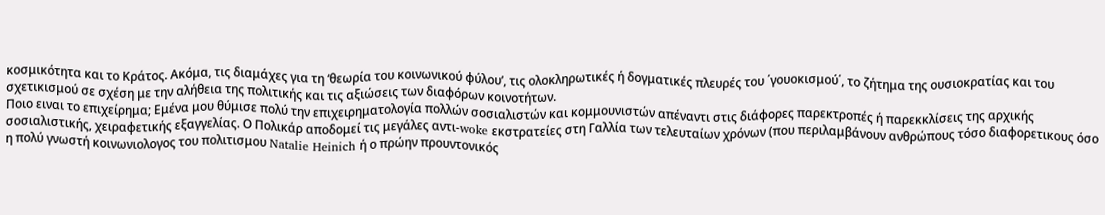κοσμικότητα και το Κράτος. Ακόμα, τις διαμάχες για τη ‘θεωρία του κοινωνικού φύλου’, τις ολοκληρωτικές ή δογματικές πλευρές του ΄γουοκισμού΄, το ζήτημα της ουσιοκρατίας και του σχετικισμού σε σχέση με την αλήθεια της πολιτικής και τις αξιώσεις των διαφόρων κοινοτήτων.
Ποιο ειναι το επιχείρημα; Εμένα μου θύμισε πολύ την επιχειρηματολογία πολλών σοσιαλιστών και κομμουνιστών απέναντι στις διάφορες παρεκτροπές ή παρεκκλίσεις της αρχικής σοσιαλιστικής, χειραφετικής εξαγγελίας. Ο Πολικάρ αποδομεί τις μεγάλες αντι-woke εκστρατείες στη Γαλλία των τελευταίων χρόνων (που περιλαμβάνουν ανθρώπους τόσο διαφορετικους όσο η πολύ γνωστή κοινωνιολογος του πολιτισμου Natalie Heinich ή ο πρώην προυντονικός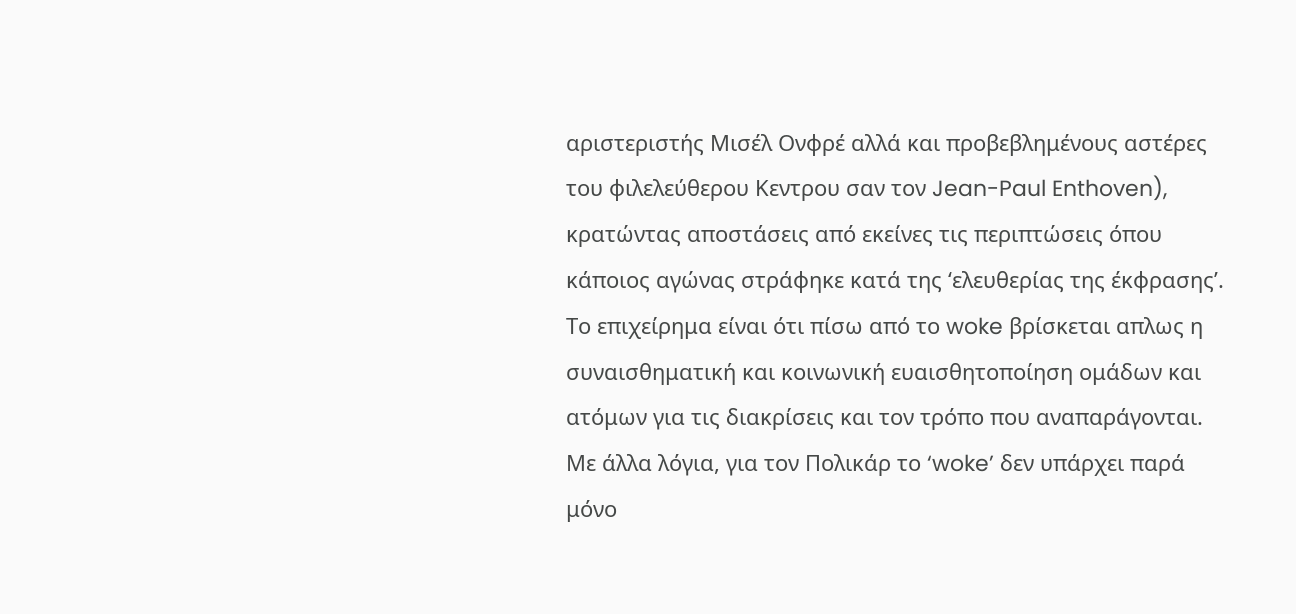αριστεριστής Μισέλ Ονφρέ αλλά και προβεβλημένους αστέρες του φιλελεύθερου Κεντρου σαν τον Jean-Paul Enthoven), κρατώντας αποστάσεις από εκείνες τις περιπτώσεις όπου κάποιος αγώνας στράφηκε κατά της ‘ελευθερίας της έκφρασης’.
Το επιχείρημα είναι ότι πίσω από το woke βρίσκεται απλως η συναισθηματική και κοινωνική ευαισθητοποίηση ομάδων και ατόμων για τις διακρίσεις και τον τρόπο που αναπαράγονται. Με άλλα λόγια, για τον Πολικάρ το ‘woke’ δεν υπάρχει παρά μόνο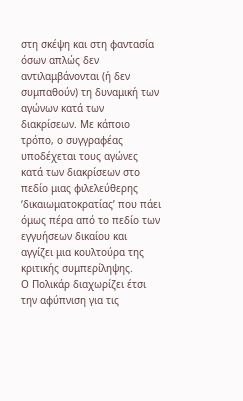στη σκέψη και στη φαντασία όσων απλώς δεν αντιλαμβάνονται (ή δεν συμπαθούν) τη δυναμική των αγώνων κατά των διακρίσεων. Με κάποιο τρόπο, ο συγγραφέας υποδέχεται τους αγώνες κατά των διακρίσεων στο πεδίο μιας φιλελεύθερης ‘δικαιωματοκρατίας’ που πάει όμως πέρα από το πεδίο των εγγυήσεων δικαίου και αγγίζει μια κουλτούρα της κριτικής συμπερίληψης.
Ο Πολικάρ διαχωρίζει έτσι την αφύπνιση για τις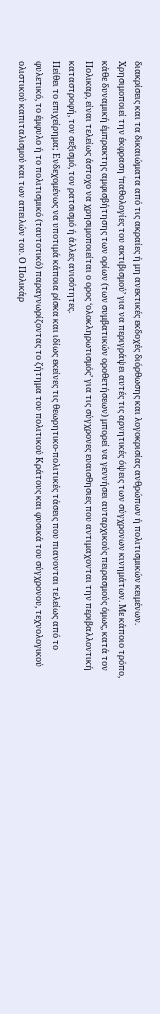διακρίσεις και τα δικαιώματα από τις ακραίες ή μη ανεκτικές εκδοχές διόρθωσης και λογοκρισίας ανθρώπων ή πολιτισμικών κειμένων. Χρησιμοποιεί την έκφραση ‘παθολογίες του ακτιβισμού’ για να περιγράψει αυτές τις αρνητικές όψεις των σύγχρονων κινημάτων. Με κάποιο τρόπο, κάθε δυναμική έμπρακτης αμφισβήτησης των ορίων (των συμβατικών οροθετήσεων) μπορεί να γεννήσει αυταρχικούς πειρασμούς όμως, κατά τον Πολικαρ, είναι τελείως άστοχο να χρησιμοποιείται ο ορος ‘ολοκληρωτισμός’ για τις σύγχρονες ευαισθησιες που αντιμαχονται την περιβαλλοντική καταστροφή, τον σεξισμό, τον ρατσισμό ή άλλες ανισότητες.
Πείθει το επιχείρημα; Ενδεχομένως να υποτιμά κάποια ρίσκα και ιδίως εκείνες τις θεωρητικο-πολιτικές τάσεις που πιανονται τελείως από το φυλετικό, το έμφυλο ή το πολιτισμικό (ταυτοτικό) παραγνωρίζοντας το ζήτημα του πολιτικού Κράτους και φυσικά του σύγχρονου, τεχνολογικού ολιστικού καπιταλισμού και των απειλών του. Ο Πολικάρ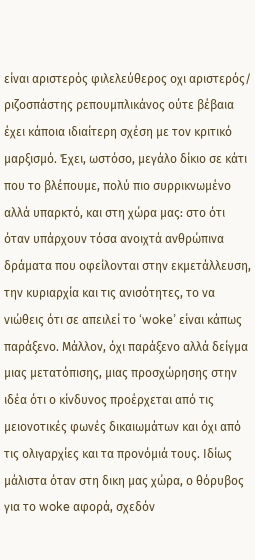είναι αριστερός φιλελεύθερος οχι αριστερός/ ριζοσπάστης ρεπουμπλικάνος ούτε βέβαια έχει κάποια ιδιαίτερη σχέση με τον κριτικό μαρξισμό. Έχει, ωστόσο, μεγάλο δίκιο σε κάτι που το βλέπουμε, πολύ πιο συρρικνωμένο αλλά υπαρκτό, και στη χώρα μας: στο ότι όταν υπάρχουν τόσα ανοιχτά ανθρώπινα δράματα που οφείλονται στην εκμετάλλευση, την κυριαρχία και τις ανισότητες, το να νιώθεις ότι σε απειλεί το ‘woke’ είναι κάπως παράξενο. Μάλλον, όχι παράξενο αλλά δείγμα μιας μετατόπισης, μιας προσχώρησης στην ιδέα ότι ο κίνδυνος προέρχεται από τις μειονοτικές φωνές δικαιωμάτων και όχι από τις ολιγαρχίες και τα προνόμιά τους. Ιδίως μάλιστα όταν στη δικη μας χώρα, ο θόρυβος για το woke αφορά, σχεδόν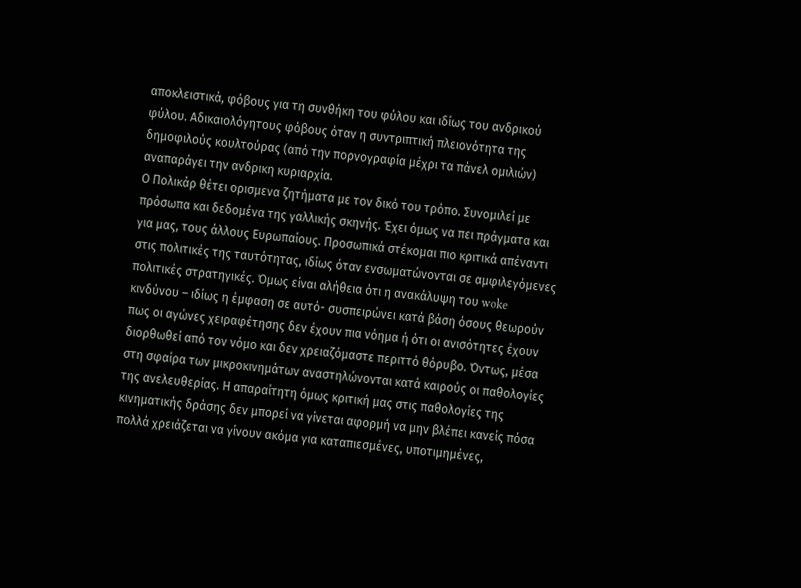αποκλειστικά, φόβους για τη συνθήκη του φύλου και ιδίως του ανδρικού φύλου. Αδικαιολόγητους φόβους όταν η συντριπτική πλειονότητα της δημοφιλούς κουλτούρας (από την πορνογραφία μέχρι τα πάνελ ομιλιών) αναπαράγει την ανδρικη κυριαρχία.
Ο Πολικάρ θέτει ορισμενα ζητήματα με τον δικό του τρόπο. Συνομιλεί με πρόσωπα και δεδομένα της γαλλικής σκηνής. Έχει όμως να πει πράγματα και για μας, τους άλλους Ευρωπαίους. Προσωπικά στέκομαι πιο κριτικά απέναντι στις πολιτικές της ταυτότητας, ιδίως όταν ενσωματώνονται σε αμφιλεγόμενες πολιτικές στρατηγικές. Όμως είναι αλήθεια ότι η ανακάλυψη του woke κινδύνου – ιδίως η έμφαση σε αυτό- συσπειρώνει κατά βάση όσους θεωρούν πως οι αγώνες χειραφέτησης δεν έχουν πια νόημα ή ότι οι ανισότητες έχουν διορθωθεί από τον νόμο και δεν χρειαζόμαστε περιττό θόρυβο. Όντως, μέσα στη σφαίρα των μικροκινημάτων αναστηλώνονται κατά καιρούς οι παθολογίες της ανελευθερίας. Η απαραίτητη όμως κριτική μας στις παθολογίες της κινηματικής δράσης δεν μπορεί να γίνεται αφορμή να μην βλέπει κανείς πόσα πολλά χρειάζεται να γίνουν ακόμα για καταπιεσμένες, υποτιμημένες,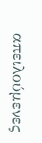απειλούμενες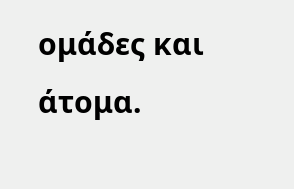ομάδες και άτομα.